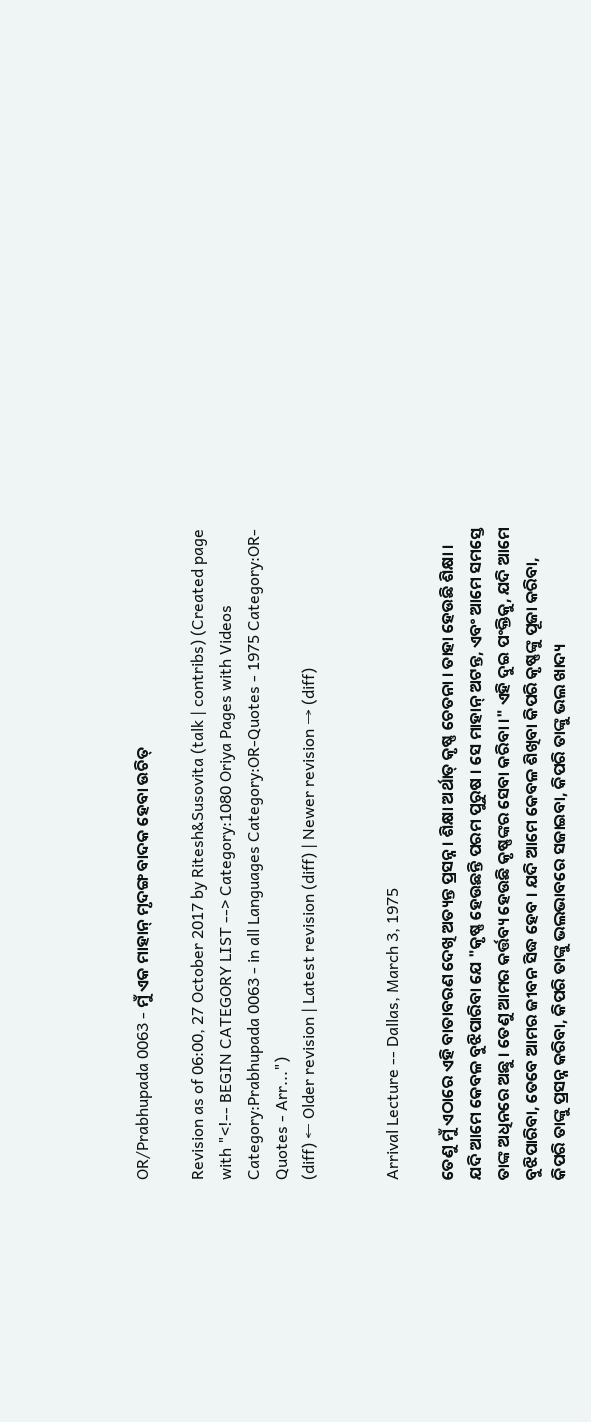OR/Prabhupada 0063 - ମୁଁ ଏକ ମାହାନ୍ ମୃଦଙ୍ଗ ବାଦକ ହେବା ଉଚିତ୍

Revision as of 06:00, 27 October 2017 by Ritesh&Susovita (talk | contribs) (Created page with "<!-- BEGIN CATEGORY LIST --> Category:1080 Oriya Pages with Videos Category:Prabhupada 0063 - in all Languages Category:OR-Quotes - 1975 Category:OR-Quotes - Arr...")
(diff) ← Older revision | Latest revision (diff) | Newer revision → (diff)


Arrival Lecture -- Dallas, March 3, 1975

ତେଣୁ ମୁଁ ଏଠାରେ ଏହି ବାତାବରଣ ଦେଖି ଅତ୍ୟନ୍ତ ପ୍ରସନ୍ନ । ଶିକ୍ଷା ଅର୍ଥାତ୍ କୃଷ୍ଣ ଚେତନା । ତାହା ହେଉଛି ଶିକ୍ଷା । ଯଦି ଆମେ କେବଳ ବୁଝିପାରିବା ଯେ "କୃଷ୍ଣ ହେଉଛନ୍ତି ପରମ ପୁରୁଷ । ସେ ମାହାନ୍ ଅଟନ୍ତ, ଏବଂ ଆମେ ସମସ୍ତେ ତାଙ୍କ ଅଧିନରେ ଅଛୁ । ତେଣୁ ଆମର କର୍ତ୍ତବ୍ୟ ହେଉଛି କୃଷ୍ଣଙ୍କର ସେବା କରିବା ।" ଏହି ଦୁଇ ପଂକ୍ତିକୁ, ଯଦି ଆମେ ବୁଝିପାରିବା, ତେବେ ଆମର ଜୀବନ ସିଦ୍ଧ ହେବ । ଯଦି ଆମେ କେବଳ ଶିଖିବା କିପରି କୃଷ୍ଣଙ୍କୁ ପୂଜା କରିବା, କିପରି ତାଙ୍କୁ ପ୍ରସନ୍ନ କରିବା, କିପରି ତାଙ୍କୁ ଭଲଭାବରେ ସଜାଇବା, କିପରି ତାଙ୍କୁ ଭଲ ଖାଦ୍ୟ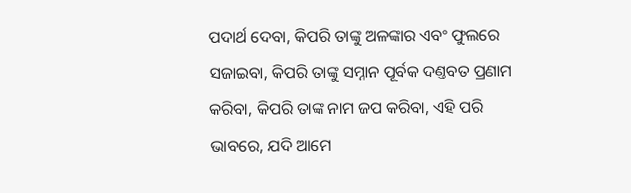ପଦାର୍ଥ ଦେବା, କିପରି ତାଙ୍କୁ ଅଳଙ୍କାର ଏବଂ ଫୁଲରେ ସଜାଇବା, କିପରି ତାଙ୍କୁ ସମ୍ନାନ ପୂର୍ବକ ଦଣ୍ତବତ ପ୍ରଣାମ କରିବା, କିପରି ତାଙ୍କ ନାମ ଜପ କରିବା, ଏହି ପରି ଭାବରେ, ଯଦି ଆମେ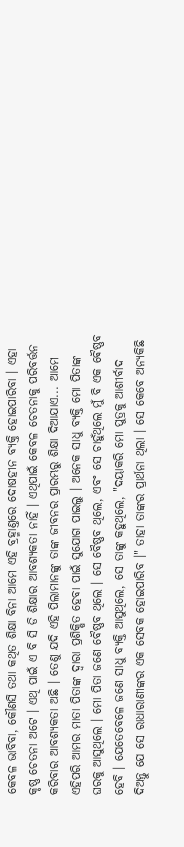କେବଳ ଭାବିବା, କୌଣସି ତଥା କଥିତ ଶିକ୍ଷା ବିନା ଆମେ ଏହି ବ୍ରହ୍ମାଣ୍ତରେ ଦୋଷହୀନ ବ୍ୟକ୍ତି ହୋଇପାରିବା । ଏହା କୃଷ୍ଣ ଚେତନା ଅଟେ । ଏଥି ପାଇଁ ଏ ବି ସି ଡି ଶିକ୍ଷାର ଆବଶ୍ୟକତା ନାହିଁ । ଏଥିପାଇଁ କେବଳ ଚେତନାକୁ ପରିବର୍ତ୍ତନ କରିବାର ଆବଶ୍ୟକତା ଅଛି । ତେଣୁ ଯଦି ଏହି ପିଲାମାନଙ୍କୁ ତାଙ୍କ ଜୀବନର ପ୍ରାରମ୍ଭରୁ ଶିକ୍ଷା ଦିଆଯାଏ... ଆମେ ଏହିପରି ଆମର ମାତା ପିତାଙ୍କ ଦ୍ଵାରା ପ୍ରଶିକ୍ଷିତ ହେବା ପାଇଁ ସୁଯୋଗ ପାଇଲୁ । ଅନେକ ସାଧୁ ବ୍ୟକ୍ତି ମୋ ପିତାଙ୍କ ଘରକୁ ଆସୁଥିଲେ । ମୋ ପିତା ଜଣେ ବୈଷ୍ଣବ ଥିଲେ । ସେ ବୈଷ୍ଣବ ଥିଲେ, ଏବଂ ସେ ଚାହୁଁଥିଲେ ମୁଁ ବି ଏକ ଵୈଷ୍ଣବ ହେବି । ଯେତେବେଳେ ଜଣେ ସାଧୁ ବ୍ୟକ୍ତି ଆସୁଥିଲେ, ସେ ତାଙ୍କୁ କହୁଥିଲେ, "ଦୟାକରି ମୋ ପୁତ୍ରକୁ ଆଶୀର୍ବାଦ ଦିଅନ୍ତୁ ଯେ ସେ ରାଧାରାଣୀଙ୍କର ଏକ ସେବକ ହୋଇପାରିବ ।" ତାହା ତାଙ୍କର ପ୍ରାର୍ଥନା ଥିଲା । ସେ କେବେ ଅନ୍ୟକିଛି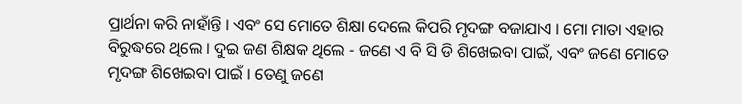ପ୍ରାର୍ଥନା କରି ନାହାଁନ୍ତି । ଏବଂ ସେ ମୋତେ ଶିକ୍ଷା ଦେଲେ କିପରି ମୃଦଙ୍ଗ ବଜାଯାଏ । ମୋ ମାତା ଏହାର ବିରୁଦ୍ଧରେ ଥିଲେ । ଦୁଇ ଜଣ ଶିକ୍ଷକ ଥିଲେ - ଜଣେ ଏ ବି ସି ଡି ଶିଖେଇବା ପାଇଁ, ଏବଂ ଜଣେ ମୋତେ ମୃଦଙ୍ଗ ଶିଖେଇବା ପାଇଁ । ତେଣୁ ଜଣେ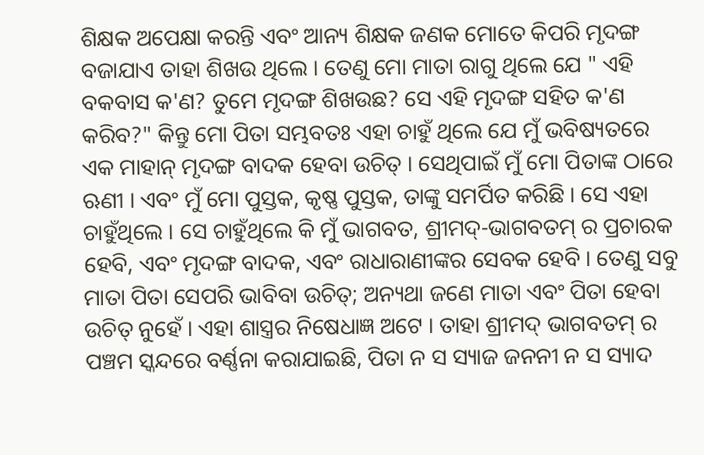ଶିକ୍ଷକ ଅପେକ୍ଷା କରନ୍ତି ଏବଂ ଆନ୍ୟ ଶିକ୍ଷକ ଜଣକ ମୋତେ କିପରି ମୃଦଙ୍ଗ ବଜାଯାଏ ତାହା ଶିଖଉ ଥିଲେ । ତେଣୁ ମୋ ମାତା ରାଗୁ ଥିଲେ ଯେ " ଏହି ବକବାସ କ'ଣ? ତୁମେ ମୃଦଙ୍ଗ ଶିଖଉଛ? ସେ ଏହି ମୃଦଙ୍ଗ ସହିତ କ'ଣ କରିବ?" କିନ୍ତୁ ମୋ ପିତା ସମ୍ଭବତଃ ଏହା ଚାହୁଁ ଥିଲେ ଯେ ମୁଁ ଭବିଷ୍ୟତରେ ଏକ ମାହାନ୍ ମୃଦଙ୍ଗ ବାଦକ ହେବା ଉଚିତ୍ । ସେଥିପାଇଁ ମୁଁ ମୋ ପିତାଙ୍କ ଠାରେ ଋଣୀ । ଏବଂ ମୁଁ ମୋ ପୁସ୍ତକ, କୃଷ୍ଣ ପୁସ୍ତକ, ତାଙ୍କୁ ସମର୍ପିତ କରିଛି । ସେ ଏହା ଚାହୁଁଥିଲେ । ସେ ଚାହୁଁଥିଲେ କି ମୁଁ ଭାଗବତ, ଶ୍ରୀମଦ୍-ଭାଗବତମ୍ ର ପ୍ରଚାରକ ହେବି, ଏବଂ ମୃଦଙ୍ଗ ବାଦକ, ଏବଂ ରାଧାରାଣୀଙ୍କର ସେବକ ହେବି । ତେଣୁ ସବୁ ମାତା ପିତା ସେପରି ଭାବିବା ଉଚିତ୍; ଅନ୍ୟଥା ଜଣେ ମାତା ଏବଂ ପିତା ହେବା ଉଚିତ୍ ନୁହେଁ । ଏହା ଶାସ୍ତ୍ରର ନିଷେଧାଜ୍ଞ ଅଟେ । ତାହା ଶ୍ରୀମଦ୍ ଭାଗବତମ୍ ର ପଞ୍ଚମ ସ୍କନ୍ଦରେ ବର୍ଣ୍ଣନା କରାଯାଇଛି, ପିତା ନ ସ ସ୍ୟାଜ ଜନନୀ ନ ସ ସ୍ୟାଦ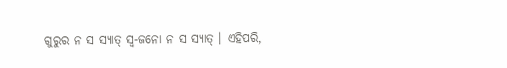ଗୁରୁର ନ ସ ସ୍ୟାତ୍ ସ୍ଵ-ଜନୋ ନ ସ ସ୍ୟାତ୍ । ଏହିପରି,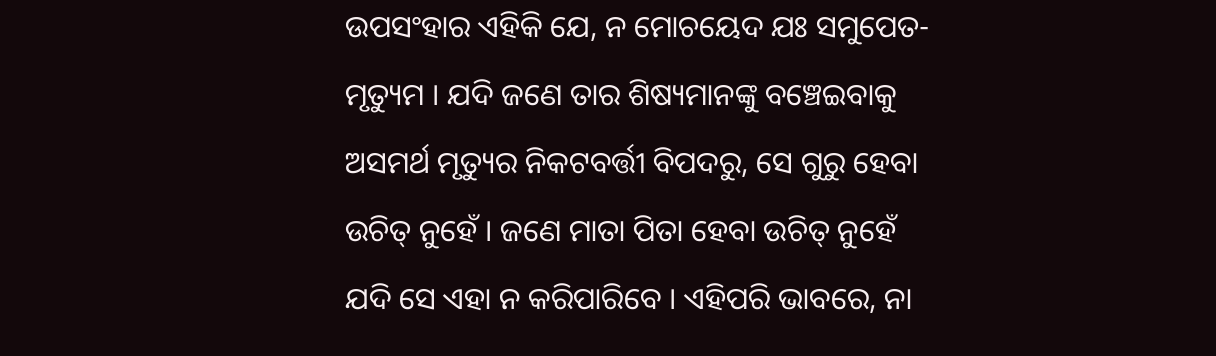ଉପସଂହାର ଏହିକି ଯେ, ନ ମୋଚୟେଦ ଯଃ ସମୁପେତ-ମୃତ୍ୟୁମ । ଯଦି ଜଣେ ତାର ଶିଷ୍ୟମାନଙ୍କୁ ବଞ୍ଚେଇବାକୁ ଅସମର୍ଥ ମୃତ୍ୟୁର ନିକଟବର୍ତ୍ତୀ ବିପଦରୁ, ସେ ଗୁରୁ ହେବା ଉଚିତ୍ ନୁହେଁ । ଜଣେ ମାତା ପିତା ହେବା ଉଚିତ୍ ନୁହେଁ ଯଦି ସେ ଏହା ନ କରିପାରିବେ । ଏହିପରି ଭାବରେ, ନା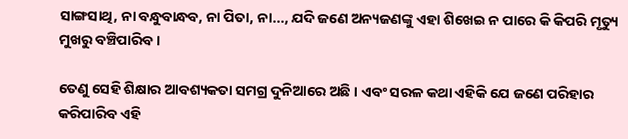ସାଙ୍ଗସାଥି, ନା ବନ୍ଧୁବାନ୍ଧବ, ନା ପିତା, ନା..., ଯଦି ଜଣେ ଅନ୍ୟଜଣଙ୍କୁ ଏହା ଶିଖେଇ ନ ପାରେ କି କିପରି ମୃତ୍ୟୁ ମୁଖରୁ ବଞ୍ଚିପାରିବ ।

ତେଣୁ ସେହି ଶିକ୍ଷାର ଆବଶ୍ୟକତା ସମଗ୍ର ଦୁନିଆରେ ଅଛି । ଏବଂ ସରଳ କଥା ଏହିକି ଯେ ଜଣେ ପରିହାର କରିପାରିବ ଏହି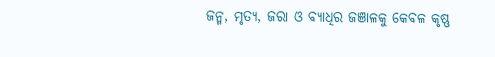ଜନ୍ମ, ମୃତ୍ୟ, ଜରା ଓ ବ୍ୟାଧିର ଜଞାଳକୁ କେବଳ କୃଷ୍ଣ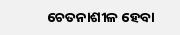ଚେତନାଶୀଳ ହେବା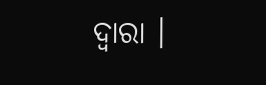ଦ୍ଵାରା ।